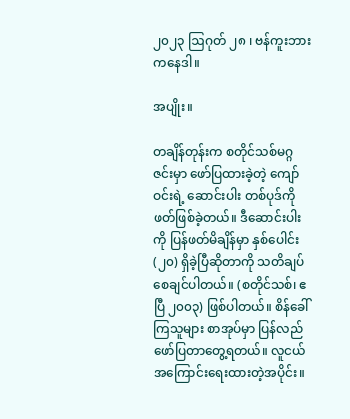၂၀၂၃ ဩဂုတ် ၂၈ ၊ ဗန်ကူးဘား ကနေဒါ။

အပျိုး။

တချိန်တုန်းက စတိုင်သစ်မဂ္ဂဇင်းမှာ ဖော်ပြထားခဲ့တဲ့ ကျော်ဝင်းရဲ့ ဆောင်းပါး တစ်ပုဒ်ကို ဖတ်ဖြစ်ခဲ့တယ်။ ဒီဆောင်းပါးကို ပြန်ဖတ်မိချိန်မှာ နှစ်ပေါင်း (၂၀) ရှိခဲ့ပြီဆိုတာကို သတိချပ်စေချင်ပါတယ်။ (စတိုင်သစ်၊ ဧပြီ ၂၀၀၃) ဖြစ်ပါတယ်။ စိန်ခေါ်ကြသူများ စာအုပ်မှာ ပြန်လည်ဖော်ပြတာတွေ့ရတယ်။ လူငယ် အကြောင်းရေးထားတဲ့အပိုင်း။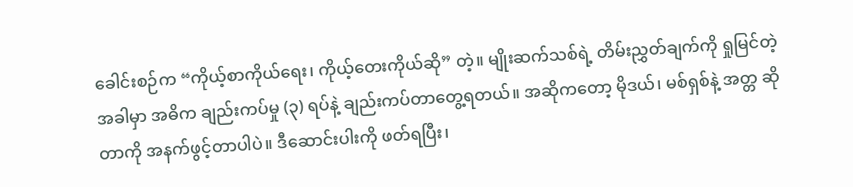ခေါင်းစဉ်က “ကိုယ့်စာကိုယ်ရေး၊ ကိုယ့်တေးကိုယ်ဆို” တဲ့။ မျိုးဆက်သစ်ရဲ့ တိမ်းညွှတ်ချက်ကို ရှုမြင်တဲ့အခါမှာ အဓိက ချည်းကပ်မှု (၃) ရပ်နဲ့ ချည်းကပ်တာတွေ့ရတယ်။ အဆိုကတော့ မိုဒယ်၊ မစ်ရှစ်နဲ့ အတ္တ ဆိုတာကို အနက်ဖွင့်တာပါပဲ။ ဒီဆောင်းပါးကို ဖတ်ရပြီး၊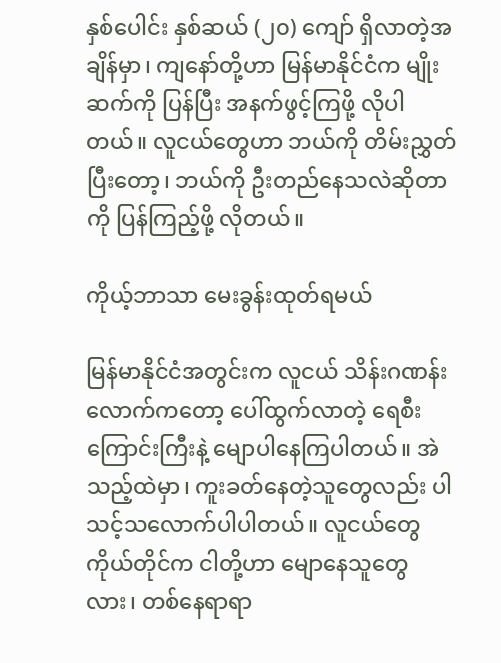နှစ်ပေါင်း နှစ်ဆယ် (၂၀) ကျော် ရှိလာတဲ့အချိန်မှာ၊ ကျနော်တို့ဟာ မြန်မာနိုင်ငံက မျိုးဆက်ကို ပြန်ပြီး အနက်ဖွင့်ကြဖို့ လိုပါတယ်။ လူငယ်တွေဟာ ဘယ်ကို တိမ်းညွှတ်ပြီးတော့၊ ဘယ်ကို ဦးတည်နေသလဲဆိုတာကို ပြန်ကြည့်ဖို့ လိုတယ်။

ကိုယ့်ဘာသာ မေးခွန်းထုတ်ရမယ်

မြန်မာနိုင်ငံအတွင်းက လူငယ် သိန်းဂဏန်းလောက်ကတော့ ပေါ်ထွက်လာတဲ့ ရေစီးကြောင်းကြီးနဲ့ မျောပါနေကြပါတယ်။ အဲသည့်ထဲမှာ၊ ကူးခတ်နေတဲ့သူတွေလည်း ပါသင့်သလောက်ပါပါတယ်။ လူငယ်တွေ ကိုယ်တိုင်က ငါတို့ဟာ မျောနေသူတွေလား၊ တစ်နေရာရာ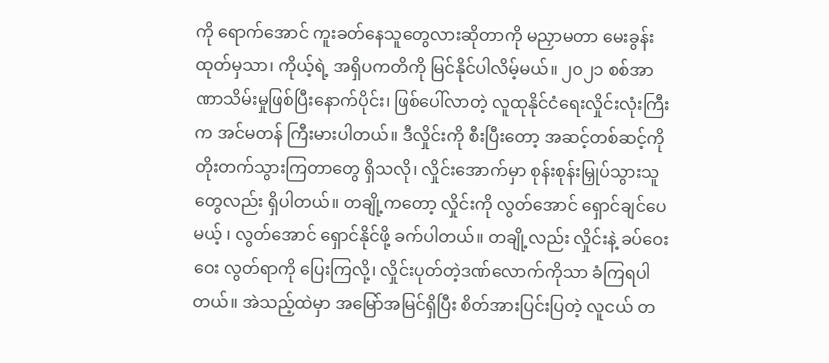ကို ရောက်အောင် ကူးခတ်နေသူတွေလားဆိုတာကို မညှာမတာ မေးခွန်းထုတ်မှသာ၊ ကိုယ့်ရဲ့ အရှိပကတိကို မြင်နိုင်ပါလိမ့်မယ်။ ၂၀၂၁ စစ်အာဏာသိမ်းမှုဖြစ်ပြီးနောက်ပိုင်း၊ ဖြစ်ပေါ်လာတဲ့ လူထုနိုင်ငံရေးလှိုင်းလုံးကြီးက အင်မတန် ကြီးမားပါတယ်။ ဒီလှိုင်းကို စီးပြီးတော့ အဆင့်တစ်ဆင့်ကို တိုးတက်သွားကြတာတွေ ရှိသလို၊ လှိုင်းအောက်မှာ စုန်းစုန်းမြှုပ်သွားသူတွေလည်း ရှိပါတယ်။ တချို့ကတော့ လှိုင်းကို လွတ်အောင် ရှောင်ချင်ပေမယ့် ၊ လွတ်အောင် ရှောင်နိုင်ဖို့ ခက်ပါတယ်။ တချို့လည်း လှိုင်းနဲ့ ခပ်ဝေးဝေး လွတ်ရာကို ပြေးကြလို့၊ လှိုင်းပုတ်တဲ့ဒဏ်လောက်ကိုသာ ခံကြရပါတယ်။ အဲသည့်ထဲမှာ အမြော်အမြင်ရှိပြီး စိတ်အားပြင်းပြတဲ့ လူငယ် တ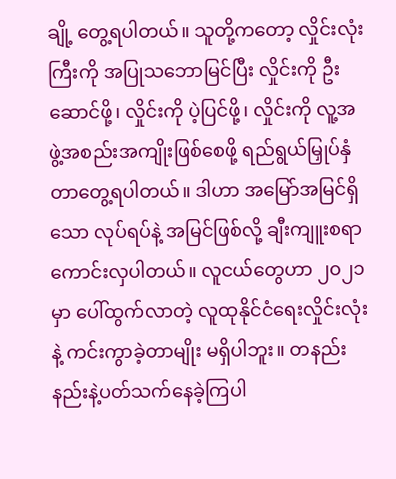ချို့ တွေ့ရပါတယ်။ သူတို့ကတော့ လှိုင်းလုံးကြီးကို အပြုသဘောမြင်ပြီး လှိုင်းကို ဦးဆောင်ဖို့၊ လှိုင်းကို ပဲ့ပြင်ဖို့၊ လှိုင်းကို လူ့အဖွဲ့အစည်းအကျိုးဖြစ်စေဖို့ ရည်ရွယ်မြှုပ်နှံတာတွေ့ရပါတယ်။ ဒါဟာ အမြော်အမြင်ရှိသော လုပ်ရပ်နဲ့ အမြင်ဖြစ်လို့ ချီးကျူးစရာကောင်းလှပါတယ်။ လူငယ်တွေဟာ ၂၀၂၁ မှာ ပေါ်ထွက်လာတဲ့ လူထုနိုင်ငံရေးလှိုင်းလုံးနဲ့ ကင်းကွာခဲ့တာမျိုး မရှိပါဘူး။ တနည်းနည်းနဲ့ပတ်သက်နေခဲ့ကြပါ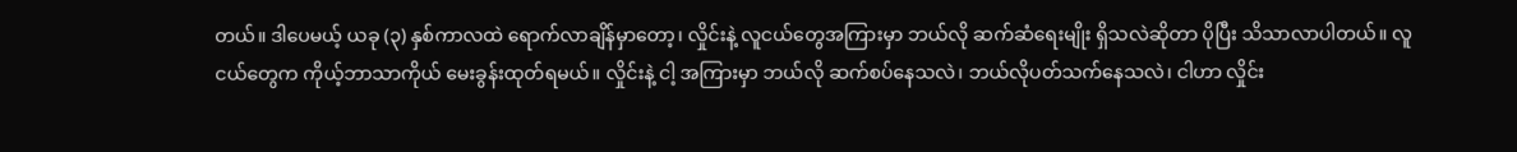တယ်။ ဒါပေမယ့် ယခု (၃) နှစ်ကာလထဲ ရောက်လာချိန်မှာတော့၊ လှိုင်းနဲ့ လူငယ်တွေအကြားမှာ ဘယ်လို ဆက်ဆံရေးမျိုး ရှိသလဲဆိုတာ ပိုပြီး သိသာလာပါတယ်။ လူငယ်တွေက ကိုယ့်ဘာသာကိုယ် မေးခွန်းထုတ်ရမယ်။ လှိုင်းနဲ့ ငါ့ အကြားမှာ ဘယ်လို ဆက်စပ်နေသလဲ၊ ဘယ်လိုပတ်သက်နေသလဲ၊ ငါဟာ လှိုင်း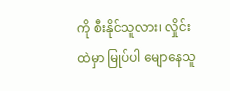ကို စီးနိုင်သူလား၊ လှိုင်းထဲမှာ မြုပ်ပါ မျောနေသူ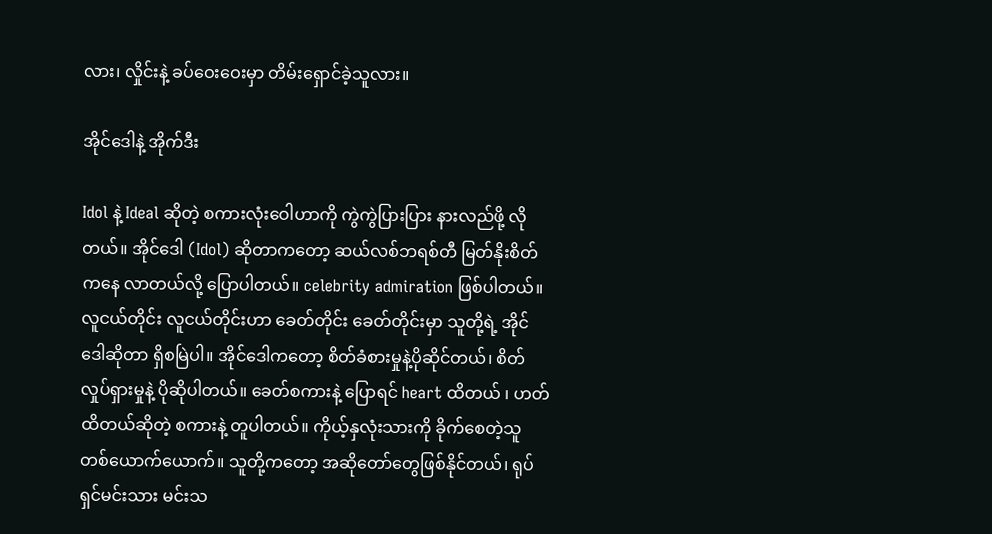လား၊ လှိုင်းနဲ့ ခပ်ဝေးဝေးမှာ တိမ်းရှောင်ခဲ့သူလား။

အိုင်ဒေါနဲ့ အိုက်ဒီး

Idol နဲ့ Ideal ဆိုတဲ့ စကားလုံးဝေါဟာကို ကွဲကွဲပြားပြား နားလည်ဖို့ လိုတယ်။ အိုင်ဒေါ (Idol) ဆိုတာကတော့ ဆယ်လစ်ဘရစ်တီ မြတ်နိုးစိတ်ကနေ လာတယ်လို့ ပြောပါတယ်။ celebrity admiration ဖြစ်ပါတယ်။ လူငယ်တိုင်း လူငယ်တိုင်းဟာ ခေတ်တိုင်း ခေတ်တိုင်းမှာ သူတို့ရဲ့ အိုင်ဒေါဆိုတာ ရှိစမြဲပါ။ အိုင်ဒေါကတော့ စိတ်ခံစားမှုနဲ့ပိုဆိုင်တယ်၊ စိတ်လှုပ်ရှားမှုနဲ့ ပိုဆိုပါတယ်။ ခေတ်စကားနဲ့ ပြောရင် heart ထိတယ် ၊ ဟတ်ထိတယ်ဆိုတဲ့ စကားနဲ့ တူပါတယ်။ ကိုယ့်နှလုံးသားကို ခိုက်စေတဲ့သူ တစ်ယောက်ယောက်။ သူတို့ကတော့ အဆိုတော်တွေဖြစ်နိုင်တယ်၊ ရုပ်ရှင်မင်းသား မင်းသ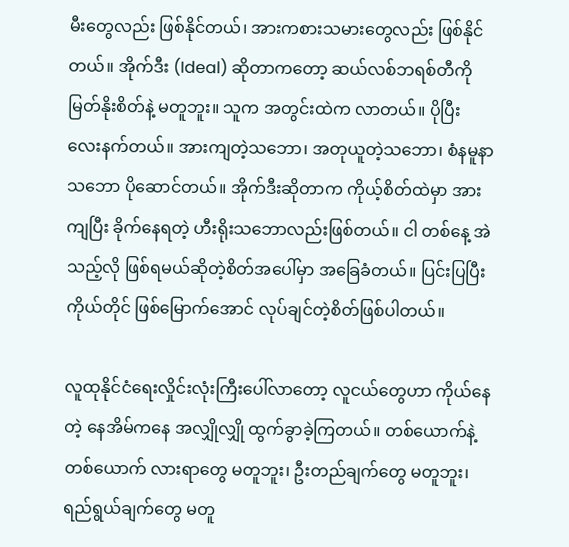မီးတွေလည်း ဖြစ်နိုင်တယ်၊ အားကစားသမားတွေလည်း ဖြစ်နိုင်တယ်။ အိုက်ဒီး (Ideal) ဆိုတာကတော့ ဆယ်လစ်ဘရစ်တီကို မြတ်နိုးစိတ်နဲ့ မတူဘူး။ သူက အတွင်းထဲက လာတယ်။ ပိုပြီး လေးနက်တယ်။ အားကျတဲ့သဘော၊ အတုယူတဲ့သဘော၊ စံနမူနာသဘော ပိုဆောင်တယ်။ အိုက်ဒီးဆိုတာက ကိုယ့်စိတ်ထဲမှာ အားကျပြီး ခိုက်နေရတဲ့ ဟီးရိုးသဘောလည်းဖြစ်တယ်။ ငါ တစ်နေ့ အဲသည့်လို ဖြစ်ရမယ်ဆိုတဲ့စိတ်အပေါ်မှာ အခြေခံတယ်။ ပြင်းပြပြီး ကိုယ်တိုင် ဖြစ်မြောက်အောင် လုပ်ချင်တဲ့စိတ်ဖြစ်ပါတယ်။

လူထုနိုင်ငံရေးလှိုင်းလုံးကြီးပေါ်လာတော့ လူငယ်တွေဟာ ကိုယ်နေတဲ့ နေအိမ်ကနေ အလျှိုလျှို ထွက်ခွာခဲ့ကြတယ်။ တစ်ယောက်နဲ့ တစ်ယောက် လားရာတွေ မတူဘူး၊ ဦးတည်ချက်တွေ မတူဘူး၊ ရည်ရွယ်ချက်တွေ မတူ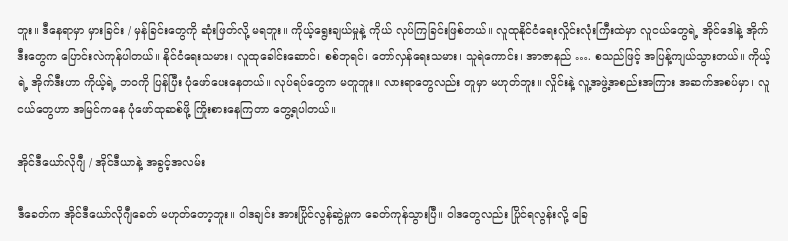ဘူး။ ဒီနေရာမှာ မှားခြင်း / မှန်ခြင်းတွေကို ဆုံးဖြတ်လို့ မရဘူး။ ကိုယ့်ရွေးချယ်မှုနဲ့ ကိုယ် လုပ်ကြခြင်းဖြစ်တယ်။ လူထုနိုင်ငံရေးလှိုင်းလုံးကြီးထဲမှာ လူငယ်တွေရဲ့ အိုင်ဒေါနဲ့ အိုက်ဒီးတွေက ပြောင်းလဲကုန်ပါတယ်။ နိုင်ငံရေးသမား၊ လူထုခေါင်းဆောင်၊ စစ်ဘုရင်၊ တော်လှန်ရေးသမား၊ သူရဲကောင်း၊ အာဇာနည် …. စသည်ဖြင့် အပြန့်ကျယ်သွားတယ်။ ကိုယ့်ရဲ့ အိုက်ဒီးဟာ ကိုယ့်ရဲ့ ဘဝကို ပြန်ပြီး ပုံဖော်ပေးနေတယ်။ လုပ်ရပ်‌တွေက မတူဘူး။ လားရာတွေလည်း တူမှာ မဟုတ်ဘူး။ လှိုင်းနဲ့ လူ့အဖွဲ့အစည်းအကြား အဆက်အစပ်မှာ၊ လူငယ်တွေဟာ အမြင်ကနေ ပုံဖော်ထုဆစ်ဖို့ ကြိုးစားနေကြတာ တွေ့ရပါတယ်။

အိုင်ဒီယော်လိုဂျီ / အိုင်ဒီယာနဲ့ အခွင့်အလမ်း

ဒီခေတ်က အိုင်ဒီယော်လိုဂျီခေတ် မဟုတ်တော့ဘူး။ ဝါဒချင်း အားပြိုင်လွန်ဆွဲမှုက ခေတ်ကုန်သွားပြီ။ ဝါဒတွေလည်း ပြိုင်ရလွန်းလို့ ခြေ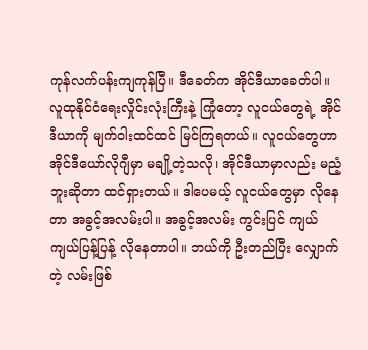ကုန်လက်ပန်းကျကုန်ပြီ။ ဒီခေတ်က အိုင်ဒီယာခေတ်ပါ။ လူထုနိုင်ငံရေးလှိုင်းလုံးကြီးနဲ့ ကြုံတော့ လူငယ်တွေရဲ့ အိုင်ဒီယာကို မျက်ဝါးထင်ထင် မြင်ကြရတယ်။ လူငယ်တွေဟာ အိုင်ဒီယော်လိုဂျီမှာ မချို့တဲ့သလို၊ အိုင်ဒီယာမှာလည်း မညံ့ဘူးဆိုတာ ထင်ရှားတယ်။ ဒါပေမယ့် လူငယ်တွေမှာ လိုနေတာ အခွင့်အလမ်းပါ။ အခွင့်အလမ်း ကွင်းပြင် ကျယ်ကျယ်ပြန့်ပြန့် လိုနေတာပါ။ ဘယ်ကို ဦးတည်ပြီး လျှောက်တဲ့ လမ်းဖြစ်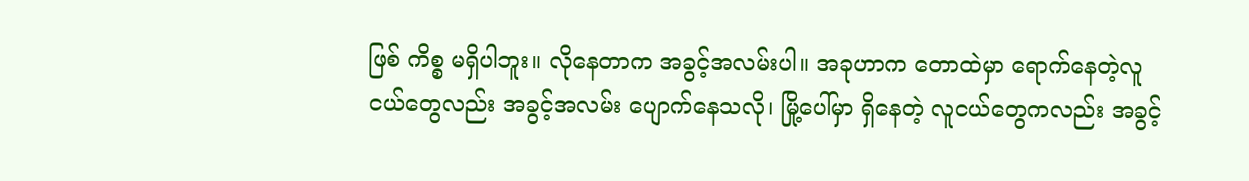ဖြစ် ကိစ္စ မရှိပါဘူး။ လိုနေတာက အခွင့်အလမ်းပါ။ အခုဟာက တောထဲမှာ ရောက်နေတဲ့လူငယ်တွေလည်း အခွင့်အလမ်း ပျောက်နေသလို၊ မြို့ပေါ်မှာ ရှိနေတဲ့ လူငယ်တွေကလည်း အခွင့်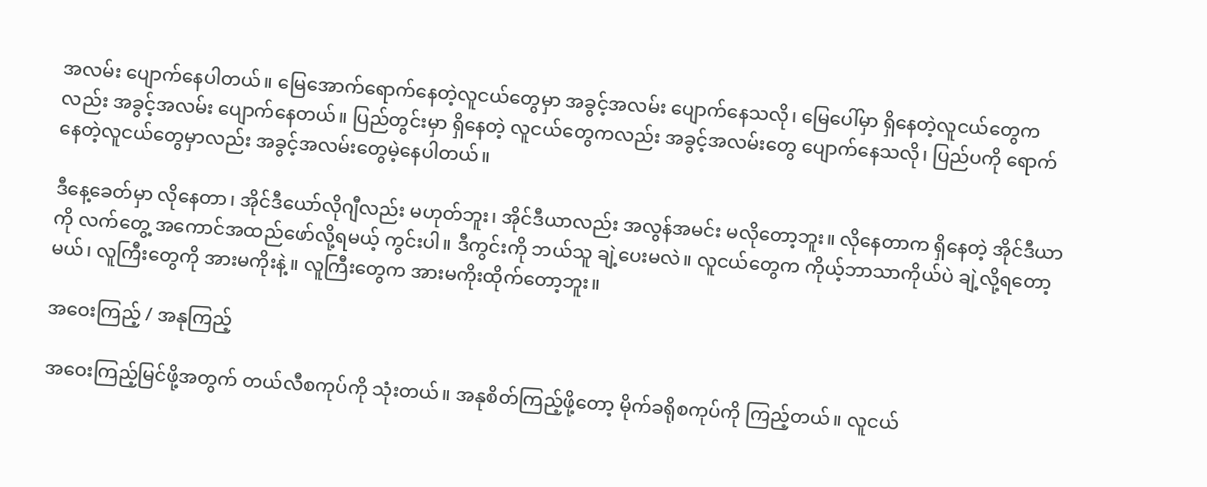အလမ်း ပျောက်နေပါတယ်။ မြေအောက်ရောက်နေတဲ့လူငယ်တွေမှာ အခွင့်အလမ်း ပျောက်နေသလို၊ မြေပေါ်မှာ ရှိနေတဲ့လူငယ်တွေကလည်း အခွင့်အလမ်း ပျောက်နေတယ်။ ပြည်တွင်းမှာ ရှိနေတဲ့ လူငယ်တွေကလည်း အခွင့်အလမ်းတွေ ပျောက်နေသလို၊ ပြည်ပကို ရောက်နေတဲ့လူငယ်တွေမှာလည်း အခွင့်အလမ်းတွေမဲ့နေပါတယ်။

ဒီနေ့ခေတ်မှာ လိုနေတာ၊ အိုင်ဒီယော်လိုဂျီလည်း မဟုတ်ဘူး၊ အိုင်ဒီယာလည်း အလွန်အမင်း မလိုတော့ဘူး။ လိုနေတာက ရှိနေတဲ့ အိုင်ဒီယာကို လက်တွေ့ အကောင်အထည်ဖော်လို့ရမယ့် ကွင်းပါ။ ဒီကွင်းကို ဘယ်သူ ချဲ့ပေးမလဲ။ လူငယ်တွေက ကိုယ့်ဘာသာကိုယ်ပဲ ချဲ့လို့ရတော့မယ်၊ လူကြီးတွေကို အားမကိုးနဲ့။ လူကြီးတွေက အားမကိုးထိုက်တော့ဘူး။

အဝေးကြည့် / အနုကြည့်

အဝေးကြည့်မြင်ဖို့အတွက် တယ်လီစကုပ်ကို သုံးတယ်။ အနုစိတ်ကြည့်ဖို့တော့ မိုက်ခရိုစကုပ်ကို ကြည့်တယ်။ လူငယ်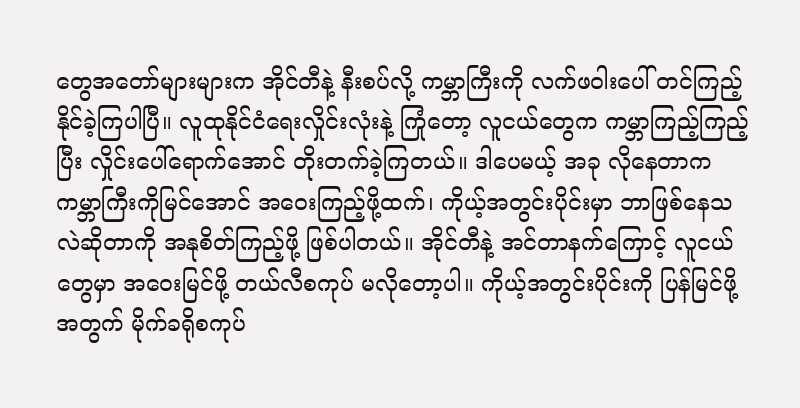တွေအတော်များများက အိုင်တီနဲ့ နီးစပ်လို့ ကမ္ဘာကြီးကို လက်ဖဝါးပေါ် တင်ကြည့်နိုင်ခဲ့ကြပါပြီ။ လူထုနိုင်ငံရေးလှိုင်းလုံးနဲ့ ကြုံတော့ လူငယ်တွေက ကမ္ဘာကြည့်ကြည့်ပြီး လှိုင်းပေါ်ရောက်အောင် တိုးတက်ခဲ့ကြတယ်။ ဒါပေမယ့် အခု လိုနေတာက ကမ္ဘာကြီးကိုမြင်အောင် အဝေးကြည့်ဖို့ထက်၊ ကိုယ့်အတွင်းပိုင်းမှာ ဘာဖြစ်နေသလဲဆိုတာကို အနုစိတ်ကြည့်ဖို့ ဖြစ်ပါတယ်။ အိုင်တီနဲ့ အင်တာနက်ကြောင့် လူငယ်တွေမှာ အဝေးမြင်ဖို့ တယ်လီစကုပ် မလိုတော့ပါ။ ကိုယ့်အတွင်းပိုင်းကို ပြန်မြင်ဖို့အတွက် မိုက်ခရိုစကုပ်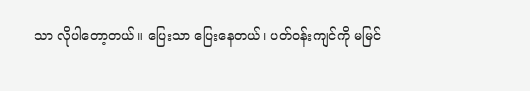သာ လိုပါတော့တယ်။ ပြေးသာ ပြေးနေတယ်၊ ပတ်ဝန်းကျင်ကို မမြင်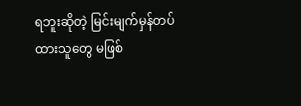ရဘူးဆိုတဲ့ မြင်းမျက်မှန်တပ်ထားသူတွေ မဖြစ်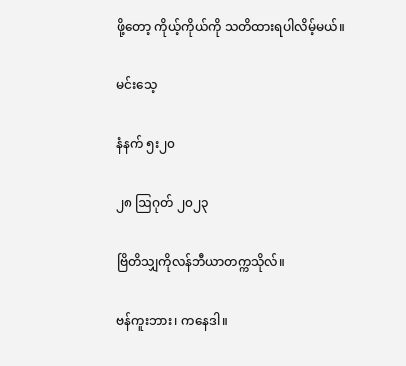ဖို့တော့ ကိုယ့်ကိုယ်ကို သတိထားရပါလိမ့်မယ်။

မင်းသေ့

နံနက် ၅း၂၀

၂၈ ဩဂုတ် ၂၀၂၃

ဗြိတိသျှကိုလန်ဘီယာတက္ကသိုလ်။

ဗန်ကူးဘား၊ ကနေဒါ။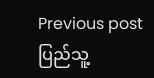Previous post ပြည်သူ့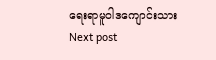ရေးရာမူဝါဒကျောင်းသား
Next post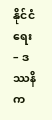နိုင်ငံရေး – ဒဿနိက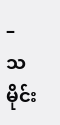– သမိုင်း